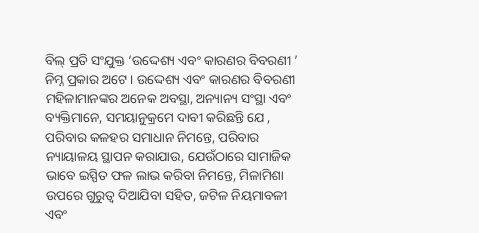ବିଲ୍ ପ୍ରତି ସଂଯୁକ୍ତ ‘ଉଦ୍ଦେଶ୍ୟ ଏବଂ କାରଣର ବିବରଣୀ ’ ନିମ୍ନ ପ୍ରକାର ଅଟେ । ଉଦ୍ଦେଶ୍ୟ ଏବଂ କାରଣର ବିବରଣୀ ମହିଳାମାନଙ୍କର ଅନେକ ଅବସ୍ଥା, ଅନ୍ୟାନ୍ୟ ସଂସ୍ଥା ଏବଂ ବ୍ୟକ୍ତିମାନେ, ସମୟାନୁକ୍ରମେ ଦାବୀ କରିଛନ୍ତି ଯେ , ପରିବାର କଳହର ସମାଧାନ ନିମନ୍ତେ, ପରିବାର ନ୍ୟାୟାଳୟ ସ୍ଥାପନ କରାଯାଉ, ଯେଉଁଠାରେ ସାମାଜିକ ଭାବେ ଇସ୍ପିତ ଫଳ ଲାଭ କରିବା ନିମନ୍ତେ, ମିଳାମିଶା ଉପରେ ଗୁରୁତ୍ଵ ଦିଆଯିବା ସହିତ, ଜଟିଳ ନିୟମାବଳୀ ଏବଂ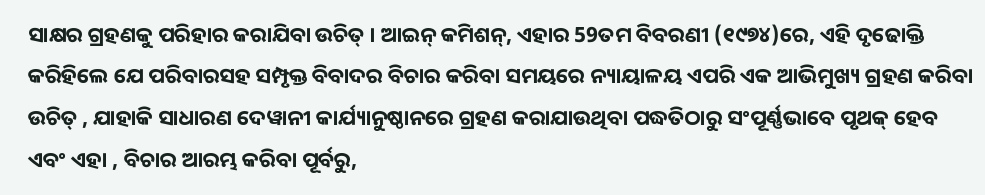ସାକ୍ଷର ଗ୍ରହଣକୁ ପରିହାର କରାଯିବା ଉଚିତ୍ । ଆଇନ୍ କମିଶନ୍, ଏହାର 59ତମ ବିବରଣୀ (୧୯୭୪)ରେ, ଏହି ଦୃଢୋକ୍ତି କରିହିଲେ ଯେ ପରିବାରସହ ସମ୍ପୃକ୍ତ ବିବାଦର ବିଚାର କରିବା ସମୟରେ ନ୍ୟାୟାଳୟ ଏପରି ଏକ ଆଭିମୁଖ୍ୟ ଗ୍ରହଣ କରିବା ଉଚିତ୍ , ଯାହାକି ସାଧାରଣ ଦେୱାନୀ କାର୍ଯ୍ୟାନୁଷ୍ଠାନରେ ଗ୍ରହଣ କରାଯାଉଥିବା ପଦ୍ଧତିଠାରୁ ସଂପୂର୍ଣ୍ଣଭାବେ ପୃଥକ୍ ହେବ ଏବଂ ଏହା , ବିଚାର ଆରମ୍ଭ କରିବା ପୂର୍ବରୁ,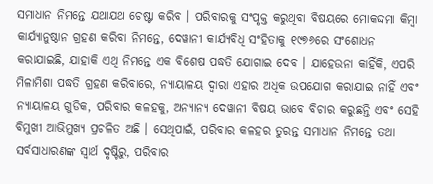ସମାଧାନ ନିମନ୍ତେ ଯଥାଯଥ ଚେଷ୍ଟା କରିବ । ପରିବାରକୁ ସଂପୃକ୍ତ କରୁଥିବା ବିଷୟରେ ମୋକଦ୍ଦମା କିମ୍ବା କାର୍ଯ୍ୟାନୁଷ୍ଠାନ ଗ୍ରହଣ କରିବା ନିମନ୍ତେ, ଦେୱାନୀ କାର୍ଯ୍ୟବିଧି ସଂହିତାକୁ ୧୯୭୬ରେ ସଂଶୋଧନ କରାଯାଇଛି, ଯାହାକି ଏଥି ନିମନ୍ତେ ଏକ ବିଶେଷ ପଦ୍ଧତି ଯୋଗାଇ ଦେବ । ଯାହେଉନା କାହିଁକି, ଏପରି ମିଳାମିଶା ପଦ୍ଧତି ଗ୍ରହଣ କରିବାରେ, ନ୍ୟାୟାଳୟ ଦ୍ଵାରା ଏହାର ଅଧିକ ଉପଯୋଗ କରାଯାଇ ନାହିଁ ଏବଂ ନ୍ୟାୟାଳୟ ଗୁଡିକ, ପରିବାର କଳହକୁ, ଅନ୍ୟାନ୍ୟ ଦେୱାନୀ ବିଷୟ ଭାବେ ବିଚାର କରୁଛନ୍ତି ଏବଂ ସେହି ବିମୁଖୀ ଆଭିମୁଖ୍ୟ ପ୍ରଚଳିତ ଅଛି । ସେଥିପାଇଁ, ପରିବାର କଳହର ତୁରନ୍ତ ସମାଧାନ ନିମନ୍ତେ ତଥା ସର୍ବସାଧାରଣଙ୍କ ସ୍ଵାର୍ଥ ଦୃଷ୍ଟିରୁ, ପରିବାର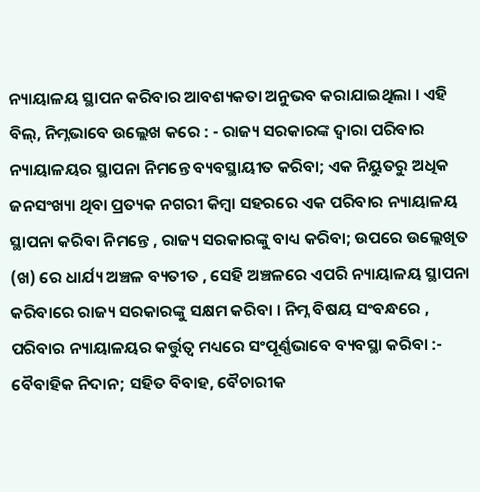ନ୍ୟାୟାଳୟ ସ୍ଥାପନ କରିବାର ଆବଶ୍ୟକତା ଅନୁଭବ କରାଯାଇଥିଲା । ଏହି ବିଲ୍, ନିମ୍ନଭାବେ ଉଲ୍ଲେଖ କରେ : - ରାଜ୍ୟ ସରକାରଙ୍କ ଦ୍ଵାରା ପରିବାର ନ୍ୟାୟାଳୟର ସ୍ଥାପନା ନିମନ୍ତେ ବ୍ୟବସ୍ଥାୟୀତ କରିବା; ଏକ ନିୟୁତରୁ ଅଧିକ ଜନସଂଖ୍ୟା ଥିବା ପ୍ରତ୍ୟକ ନଗରୀ କିମ୍ବା ସହରରେ ଏକ ପରିବାର ନ୍ୟାୟାଳୟ ସ୍ଥାପନା କରିବା ନିମନ୍ତେ , ରାଜ୍ୟ ସରକାରଙ୍କୁ ବାଧ୍ୟ କରିବା; ଉପରେ ଉଲ୍ଲେଖିତ (ଖ) ରେ ଧାର୍ଯ୍ୟ ଅଞ୍ଚଳ ବ୍ୟତୀତ , ସେହି ଅଞ୍ଚଳରେ ଏପରି ନ୍ୟାୟାଳୟ ସ୍ଥାପନା କରିବାରେ ରାଜ୍ୟ ସରକାରଙ୍କୁ ସକ୍ଷମ କରିବା । ନିମ୍ନ ବିଷୟ ସଂବନ୍ଧରେ , ପରିବାର ନ୍ୟାୟାଳୟର କର୍ତ୍ତୁତ୍ଵ ମଧ୍ୟରେ ସଂପୂର୍ଣ୍ଣଭାବେ ବ୍ୟବସ୍ଥା କରିବା :- ବୈବାହିକ ନିଦାନ; ସହିତ ବିବାହ, ବୈଚାରୀକ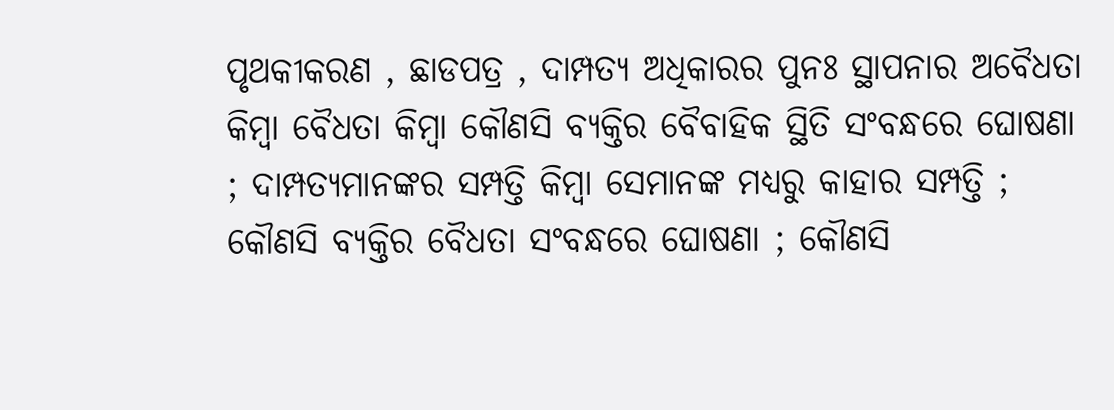ପୃଥକୀକରଣ , ଛାଡପତ୍ର , ଦାମ୍ପତ୍ୟ ଅଧିକାରର ପୁନଃ ସ୍ଥାପନାର ଅବୈଧତା କିମ୍ବା ବୈଧତା କିମ୍ବା କୌଣସି ବ୍ୟକ୍ତିର ବୈବାହିକ ସ୍ଥିତି ସଂବନ୍ଧରେ ଘୋଷଣା ; ଦାମ୍ପତ୍ୟମାନଙ୍କର ସମ୍ପତ୍ତି କିମ୍ବା ସେମାନଙ୍କ ମଧ୍ୟରୁ କାହାର ସମ୍ପତ୍ତି ; କୌଣସି ବ୍ୟକ୍ତିର ବୈଧତା ସଂବନ୍ଧରେ ଘୋଷଣା ; କୌଣସି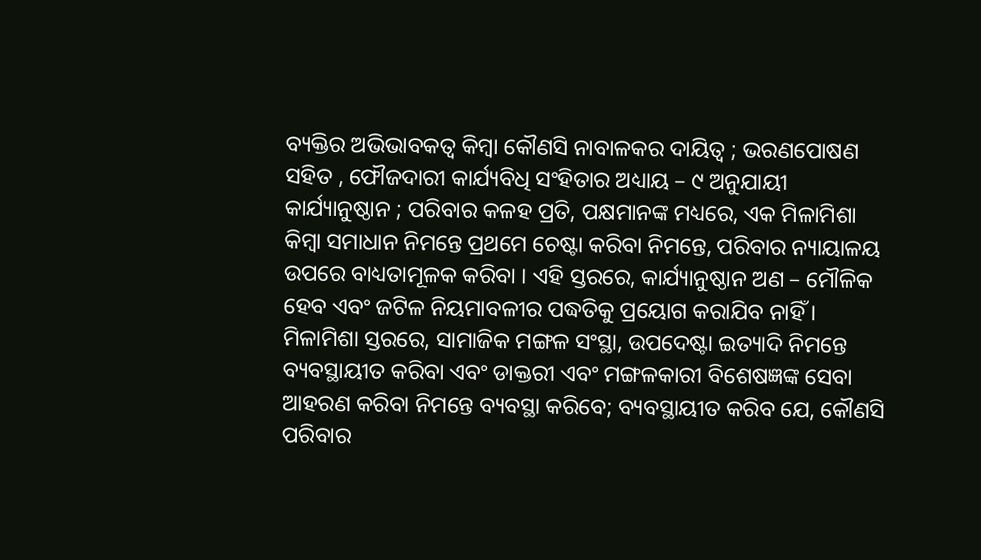ବ୍ୟକ୍ତିର ଅଭିଭାବକତ୍ଵ କିମ୍ବା କୌଣସି ନାବାଳକର ଦାୟିତ୍ଵ ; ଭରଣପୋଷଣ ସହିତ , ଫୌଜଦାରୀ କାର୍ଯ୍ୟବିଧି ସଂହିତାର ଅଧ୍ୟାୟ – ୯ ଅନୁଯାୟୀ କାର୍ଯ୍ୟାନୁଷ୍ଠାନ ; ପରିବାର କଳହ ପ୍ରତି, ପକ୍ଷମାନଙ୍କ ମଧ୍ୟରେ, ଏକ ମିଳାମିଶା କିମ୍ବା ସମାଧାନ ନିମନ୍ତେ ପ୍ରଥମେ ଚେଷ୍ଟା କରିବା ନିମନ୍ତେ, ପରିବାର ନ୍ୟାୟାଳୟ ଉପରେ ବାଧ୍ୟତାମୂଳକ କରିବା । ଏହି ସ୍ତରରେ, କାର୍ଯ୍ୟାନୁଷ୍ଠାନ ଅଣ – ମୌଳିକ ହେବ ଏବଂ ଜଟିଳ ନିୟମାବଳୀର ପଦ୍ଧତିକୁ ପ୍ରୟୋଗ କରାଯିବ ନାହିଁ । ମିଳାମିଶା ସ୍ତରରେ, ସାମାଜିକ ମଙ୍ଗଳ ସଂସ୍ଥା, ଉପଦେଷ୍ଟା ଇତ୍ୟାଦି ନିମନ୍ତେ ବ୍ୟବସ୍ଥାୟୀତ କରିବା ଏବଂ ଡାକ୍ତରୀ ଏବଂ ମଙ୍ଗଳକାରୀ ବିଶେଷଜ୍ଞଙ୍କ ସେବା ଆହରଣ କରିବା ନିମନ୍ତେ ବ୍ୟବସ୍ଥା କରିବେ; ବ୍ୟବସ୍ଥାୟୀତ କରିବ ଯେ, କୌଣସି ପରିବାର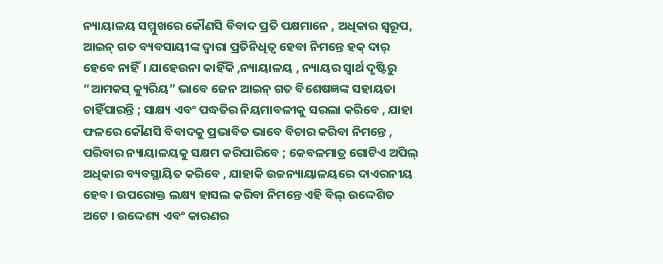ନ୍ୟାୟାଳୟ ସମ୍ମୁଖରେ କୌଣସି ବିବାଦ ପ୍ରତି ପକ୍ଷମାନେ , ଅଧିକାର ସ୍ୱରୂପ, ଆଇନ୍ ଗତ ବ୍ୟବସାୟୀଙ୍କ ଦ୍ଵାରା ପ୍ରତିନିଧିତ୍ଵ ହେବା ନିମନ୍ତେ ହକ୍ ଦାର୍ ହେବେ ନାହିଁ। ଯାହେଉନା କାହିଁକି ,ନ୍ୟାୟାଳୟ , ନ୍ୟାୟର ସ୍ଵାର୍ଥ ଦୃଷ୍ଟିରୁ “ଆମକସ୍ କ୍ୟୁରିୟ” ଭାବେ ଜେନ ଆଇନ୍ ଗତ ବିଶେଷଜ୍ଞଙ୍କ ସହାୟତା ଚାହିଁପାରନ୍ତି ; ସାକ୍ଷ୍ୟ ଏବଂ ପଦ୍ଧତିର ନିୟମାବଳୀକୁ ସରଲା କରିବେ , ଯାହା ଫଳରେ କୌଣସି ବିବାଦକୁ ପ୍ରଭାବିତ ଭାବେ ବିଚାର କରିବା ନିମନ୍ତେ , ପରିବାର ନ୍ୟାୟାଳୟକୁ ସକ୍ଷମ କରିପାରିବେ ; କେବଳମାତ୍ର ଗୋଟିଏ ଅପିଲ୍ ଅଧିକାର ବ୍ୟବସ୍ଥାୟିତ କରିବେ , ଯାହାକି ଉଚ୍ଚନ୍ୟାୟାଳୟରେ ଦାଏରନୀୟ ହେବ। ଉପରୋକ୍ତ ଲକ୍ଷ୍ୟ ହାସଲ କରିବା ନିମନ୍ତେ ଏହି ବିଲ୍ ଉଦ୍ଦେଶିତ ଅଟେ । ଉଦ୍ଦେଶ୍ୟ ଏବଂ କାରଣର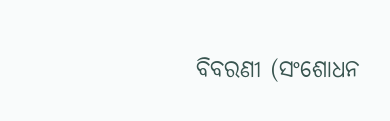ବିବରଣୀ (ସଂଶୋଧନ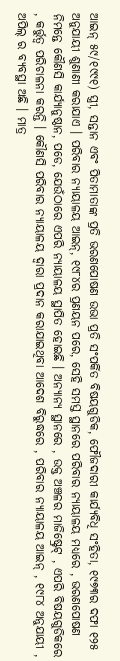ଆଇନ୍ ୫୯/୧୯୯୧) ସ୍ତ୍ରୀ, ସନ୍ତାନ ଏବଂ ପିତାମାତାଙ୍କ ପ୍ରତି ଭରଣପୋଷଣ ଉଭା ପ୍ରତି ସଂପର୍କିତ ବିଷୟଗୁଡିକ, ଫୌଜଦାରୀ କାର୍ଯ୍ୟବିଧି ସଂହିତା, ୧୯୭୩ର ଦଫା ୧୨୫ ଅନୁଯାୟୀ ଶୁଣାଣୀ କରାଯାଏ । ପରିବାର ନ୍ୟାୟାଳୟ ଆଇନ୍, ୧୯୮୪ର ପ୍ରଣୟନ ପରେ, ସେହି ସମସ୍ତ ସ୍ଥାନରେ ପରିବାର ନ୍ୟାୟାଳୟ ମଧ୍ୟରେ , ଭରଣପୋଷଣ ନିମନ୍ତେ କୌଣସି କାର୍ଯ୍ୟାନୁଷ୍ଠାନ, ପଡେ, ଯେଉଁଠାରେ ଏପରି ନ୍ୟାୟାଳୟ ସ୍ଥାପିତ ହୋଇଛି । ଅନ୍ୟାନ୍ୟ ସ୍ଥାନରେ , ଉକ୍ତ ଅଞ୍ଚଳର ମାଜିଷ୍ଟ୍ରେଟ୍ , ଏପରି ବିଷୟଗୁଡିକରେ , କର୍ତ୍ତୁତ୍ଵ ପରିଚାଳନା କରନ୍ତି । କୌଣସି ପରିବାର ନ୍ୟାୟାଳୟ ଦ୍ଵାରା ପ୍ରଦାନ କରାଯାଇଥିବା ଆଦେଶ ବିରୁଦ୍ଧରେ , ପରିବାର ନ୍ୟାୟାଳୟ ଆଇନ୍ , ୧୯୮୪ ଅନୁଯାୟୀ , ଅପିଲ୍ ର ବ୍ୟବସ୍ଥା ଅଛି । ମାତ୍ର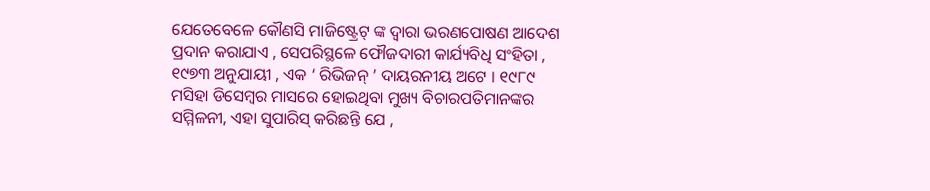ଯେତେବେଳେ କୌଣସି ମାଜିଷ୍ଟ୍ରେଟ୍ ଙ୍କ ଦ୍ଵାରା ଭରଣପୋଷଣ ଆଦେଶ ପ୍ରଦାନ କରାଯାଏ , ସେପରିସ୍ଥଳେ ଫୌଜଦାରୀ କାର୍ଯ୍ୟବିଧି ସଂହିତା , ୧୯୭୩ ଅନୁଯାୟୀ , ଏକ ‘ ରିଭିଜନ୍ ’ ଦାୟରନୀୟ ଅଟେ । ୧୯୮୯ ମସିହା ଡିସେମ୍ବର ମାସରେ ହୋଇଥିବା ମୁଖ୍ୟ ବିଚାରପତିମାନଙ୍କର ସମ୍ମିଳନୀ, ଏହା ସୁପାରିସ୍ କରିଛନ୍ତି ଯେ ,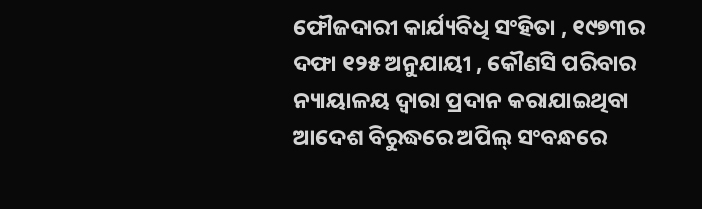ଫୌଜଦାରୀ କାର୍ଯ୍ୟବିଧି ସଂହିତା , ୧୯୭୩ର ଦଫା ୧୨୫ ଅନୁଯାୟୀ , କୌଣସି ପରିବାର ନ୍ୟାୟାଳୟ ଦ୍ଵାରା ପ୍ରଦାନ କରାଯାଇଥିବା ଆଦେଶ ବିରୁଦ୍ଧରେ ଅପିଲ୍ ସଂବନ୍ଧରେ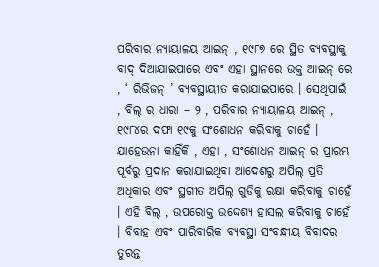ପରିବାର ନ୍ୟାୟାଳୟ ଆଇନ୍ , ୧୯୮୭ ରେ ସ୍ଥିତ ବ୍ୟବସ୍ଥାକୁ ବାଦ୍ ଦିଆଯାଇପାରେ ଏବଂ ଏହା ସ୍ଥାନରେ ଉକ୍ତ ଆଇନ୍ ରେ , ‘ ରିଭିଜନ୍ ’ ବ୍ୟବସ୍ଥାୟୀତ କରାଯାଇପାରେ । ସେଥିପାଇଁ , ବିଲ୍ ର ଧାରା – ୨ , ପରିବାର ନ୍ୟାୟାଳୟ ଆଇନ୍ , ୧୯୮୪ର ଦଫା ୧୯କୁ ସଂଶୋଧନ କରିବାକୁ ଚାହେଁ । ଯାହେଉନା କାହିଁକି , ଏହା , ସଂଶୋଧନ ଆଇନ୍ ର ପ୍ରାରମ୍ଭ ପୂର୍ବରୁ ପ୍ରଦାନ କରାଯାଇଥିବା ଆଦେଶରୁ ଅପିଲ୍ ପ୍ରତି ଅଧିକାର ଏବଂ ସ୍ଥଗୀତ ଅପିଲ୍ ଗୁଡିକୁ ରକ୍ଷା କରିବାକୁ ଚାହେଁ । ଏହି ବିଲ୍ , ଉପରୋକ୍ତ ଉଦ୍ଦେଶ୍ୟ ହାସଲ କରିବାକୁ ଚାହେଁ । ବିବାହ ଏବଂ ପାରିବାରିକ ବ୍ୟବସ୍ଥା ସଂବନ୍ଧୀୟ ବିବାଦର ତୁରନ୍ତ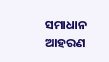ସମାଧାନ ଆହରଣ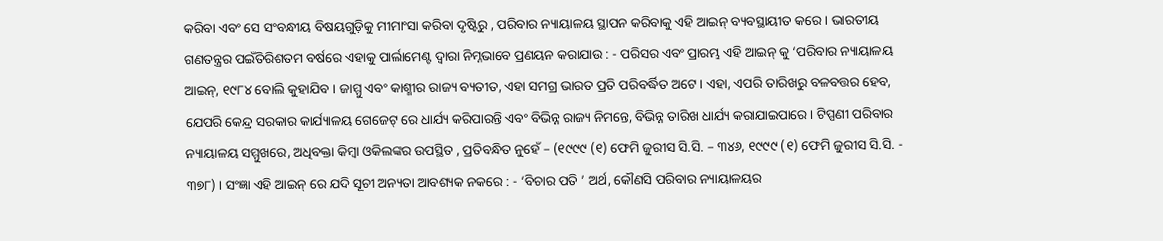କରିବା ଏବଂ ସେ ସଂବନ୍ଧୀୟ ବିଷୟଗୁଡ଼ିକୁ ମୀମାଂସା କରିବା ଦୃଷ୍ଟିରୁ , ପରିବାର ନ୍ୟାୟାଳୟ ସ୍ଥାପନ କରିବାକୁ ଏହି ଆଇନ୍ ବ୍ୟବସ୍ଥାୟୀତ କରେ । ଭାରତୀୟ ଗଣତନ୍ତ୍ରର ପଇଁତିରିଶତମ ବର୍ଷରେ ଏହାକୁ ପାର୍ଲାମେଣ୍ଟ ଦ୍ଵାରା ନିମ୍ନଭାବେ ପ୍ରଣୟନ କରାଯାଉ : - ପରିସର ଏବଂ ପ୍ରାରମ୍ଭ ଏହି ଆଇନ୍ କୁ ‘ପରିବାର ନ୍ୟାୟାଳୟ ଆଇନ୍, ୧୯୮୪ ବୋଲି କୁହାଯିବ । ଜାମ୍ମୁ ଏବଂ କାଶ୍ମୀର ରାଜ୍ୟ ବ୍ୟତୀତ, ଏହା ସମଗ୍ର ଭାରତ ପ୍ରତି ପରିବର୍ଦ୍ଧିତ ଅଟେ । ଏହା, ଏପରି ତାରିଖରୁ ବଳବତ୍ତର ହେବ, ଯେପରି କେନ୍ଦ୍ର ସରକାର କାର୍ଯ୍ୟାଳୟ ଗେଜେଟ୍ ରେ ଧାର୍ଯ୍ୟ କରିପାରନ୍ତି ଏବଂ ବିଭିନ୍ନ ରାଜ୍ୟ ନିମନ୍ତେ, ବିଭିନ୍ନ ତାରିଖ ଧାର୍ଯ୍ୟ କରାଯାଇପାରେ । ଟିପ୍ପଣୀ ପରିବାର ନ୍ୟାୟାଳୟ ସମ୍ମୁଖରେ, ଅଧିବକ୍ତା କିମ୍ବା ଓକିଲଙ୍କର ଉପସ୍ଥିତ , ପ୍ରତିବନ୍ଧିତ ନୁହେଁ – (୧୯୯୯ (୧) ଫେମି ଜୁରୀସ ସି.ସି. – ୩୪୬, ୧୯୯୯ (୧) ଫେମି ଜୁରୀସ ସି.ସି. - ୩୭୮) । ସଂଜ୍ଞା ଏହି ଆଇନ୍ ରେ ଯଦି ସୂଚୀ ଅନ୍ୟତା ଆବଶ୍ୟକ ନକରେ : - ‘ବିଚାର ପତି ’ ଅର୍ଥ, କୌଣସି ପରିବାର ନ୍ୟାୟାଳୟର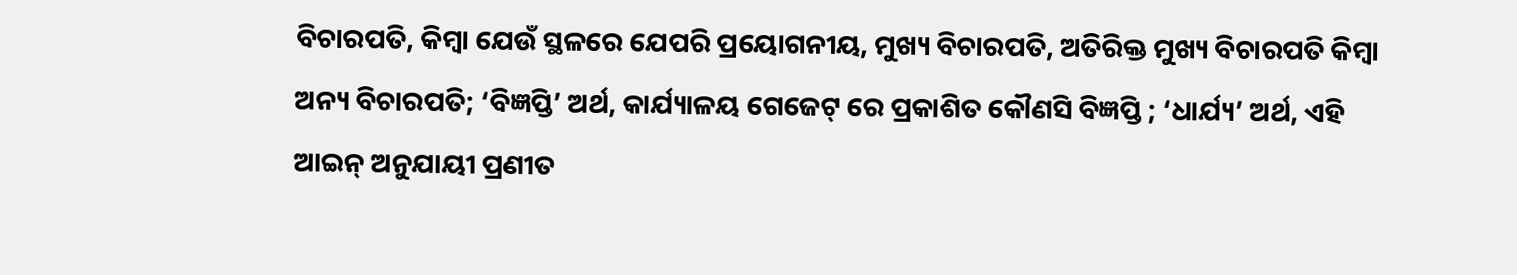ବିଚାରପତି, କିମ୍ବା ଯେଉଁ ସ୍ଥଳରେ ଯେପରି ପ୍ରୟୋଗନୀୟ, ମୁଖ୍ୟ ବିଚାରପତି, ଅତିରିକ୍ତ ମୁଖ୍ୟ ବିଚାରପତି କିମ୍ବା ଅନ୍ୟ ବିଚାରପତି; ‘ବିଜ୍ଞପ୍ତି’ ଅର୍ଥ, କାର୍ଯ୍ୟାଳୟ ଗେଜେଟ୍ ରେ ପ୍ରକାଶିତ କୌଣସି ବିଜ୍ଞପ୍ତି ; ‘ଧାର୍ଯ୍ୟ’ ଅର୍ଥ, ଏହି ଆଇନ୍ ଅନୁଯାୟୀ ପ୍ରଣୀତ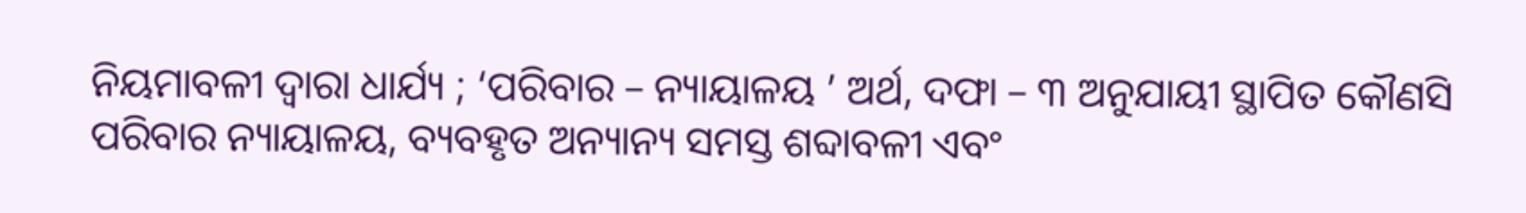ନିୟମାବଳୀ ଦ୍ଵାରା ଧାର୍ଯ୍ୟ ; ‘ପରିବାର – ନ୍ୟାୟାଳୟ ’ ଅର୍ଥ, ଦଫା – ୩ ଅନୁଯାୟୀ ସ୍ଥାପିତ କୌଣସି ପରିବାର ନ୍ୟାୟାଳୟ, ବ୍ୟବହୃତ ଅନ୍ୟାନ୍ୟ ସମସ୍ତ ଶବ୍ଦାବଳୀ ଏବଂ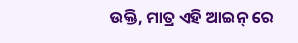ଉକ୍ତି, ମାତ୍ର ଏହି ଆଇନ୍ ରେ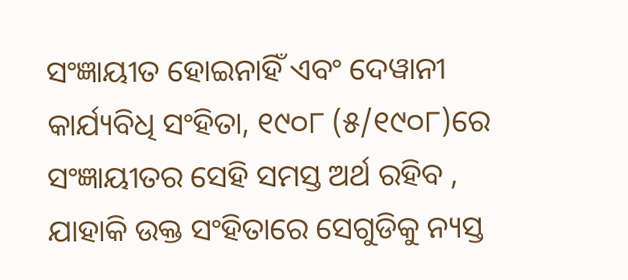ସଂଜ୍ଞାୟୀତ ହୋଇନାହିଁ ଏବଂ ଦେୱାନୀ କାର୍ଯ୍ୟବିଧି ସଂହିତା, ୧୯୦୮ (୫/୧୯୦୮)ରେ ସଂଜ୍ଞାୟୀତର ସେହି ସମସ୍ତ ଅର୍ଥ ରହିବ , ଯାହାକି ଉକ୍ତ ସଂହିତାରେ ସେଗୁଡିକୁ ନ୍ୟସ୍ତ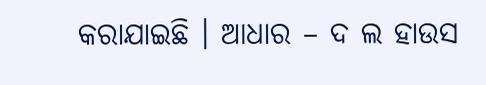କରାଯାଇଛି । ଆଧାର – ଦ ଲ ହାଉସ